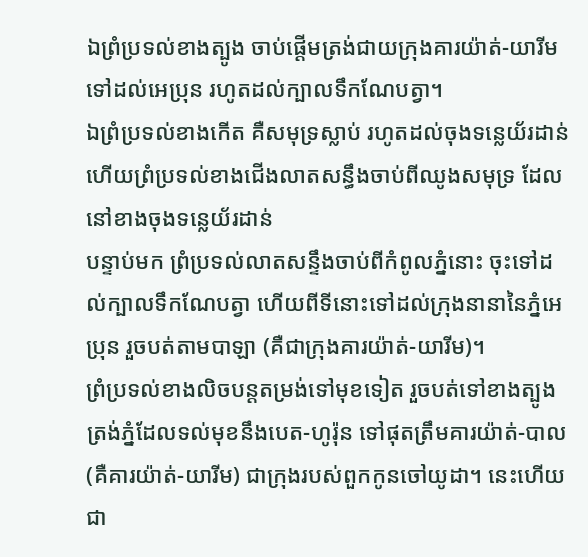ឯព្រំប្រទល់ខាងត្បូង ចាប់ផ្ដើមត្រង់ជាយក្រុងគារយ៉ាត់-យារីម ទៅដល់អេប្រុន រហូតដល់ក្បាលទឹកណែបត្វា។
ឯព្រំប្រទល់ខាងកើត គឺសមុទ្រស្លាប់ រហូតដល់ចុងទន្លេយ័រដាន់ ហើយព្រំប្រទល់ខាងជើងលាតសន្ធឹងចាប់ពីឈូងសមុទ្រ ដែលនៅខាងចុងទន្លេយ័រដាន់
បន្ទាប់មក ព្រំប្រទល់លាតសន្ទឹងចាប់ពីកំពូលភ្នំនោះ ចុះទៅដល់ក្បាលទឹកណែបត្វា ហើយពីទីនោះទៅដល់ក្រុងនានានៃភ្នំអេប្រុន រួចបត់តាមបាឡា (គឺជាក្រុងគារយ៉ាត់-យារីម)។
ព្រំប្រទល់ខាងលិចបន្តតម្រង់ទៅមុខទៀត រួចបត់ទៅខាងត្បូង ត្រង់ភ្នំដែលទល់មុខនឹងបេត-ហូរ៉ុន ទៅផុតត្រឹមគារយ៉ាត់-បាល (គឺគារយ៉ាត់-យារីម) ជាក្រុងរបស់ពួកកូនចៅយូដា។ នេះហើយជា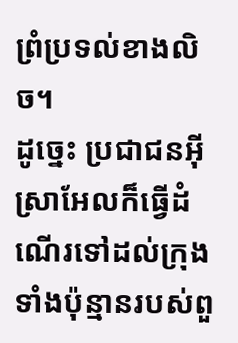ព្រំប្រទល់ខាងលិច។
ដូច្នេះ ប្រជាជនអ៊ីស្រាអែលក៏ធ្វើដំណើរទៅដល់ក្រុងទាំងប៉ុន្មានរបស់ពួ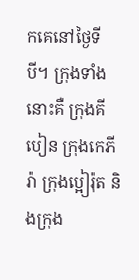កគេនៅថ្ងៃទីបី។ ក្រុងទាំងនោះគឺ ក្រុងគីបៀន ក្រុងកេភីរ៉ា ក្រុងប្អៀរ៉ុត និងក្រុង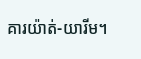គារយ៉ាត់-យារីម។